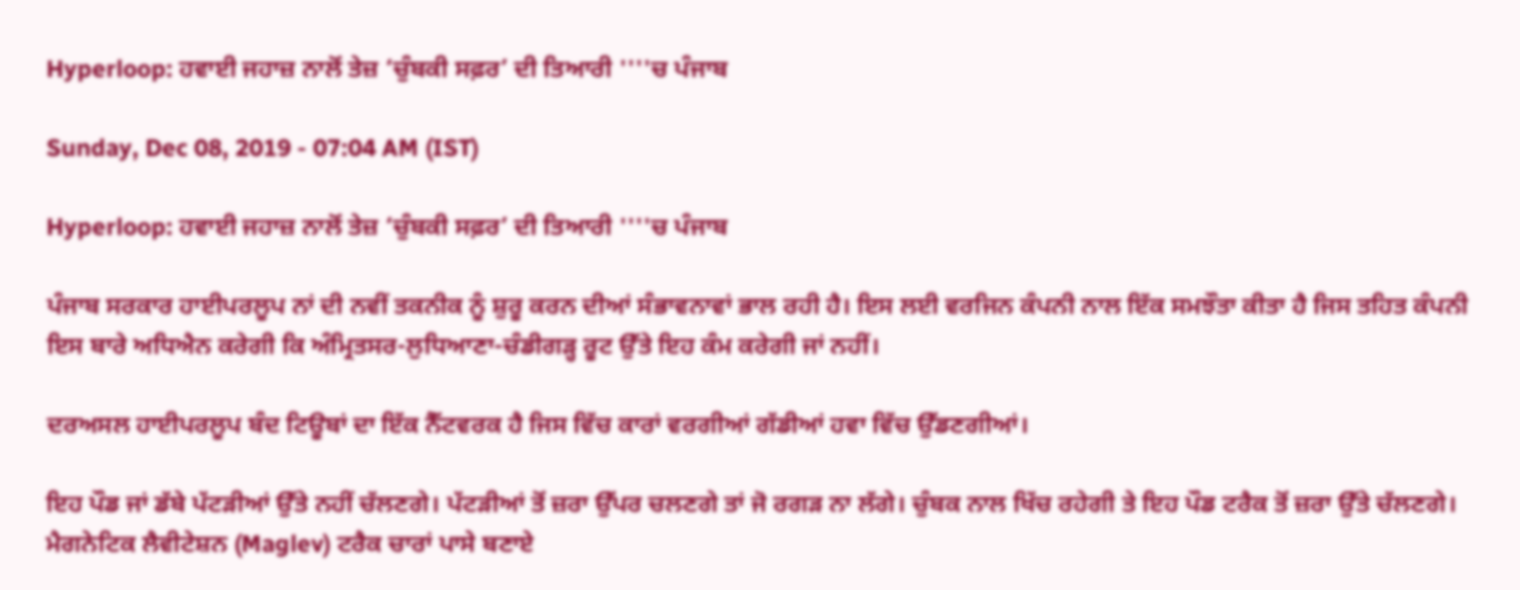Hyperloop: ਹਵਾਈ ਜਹਾਜ਼ ਨਾਲੋਂ ਤੇਜ਼ ‘ਚੁੰਬਕੀ ਸਫ਼ਰ’ ਦੀ ਤਿਆਰੀ ''''ਚ ਪੰਜਾਬ

Sunday, Dec 08, 2019 - 07:04 AM (IST)

Hyperloop: ਹਵਾਈ ਜਹਾਜ਼ ਨਾਲੋਂ ਤੇਜ਼ ‘ਚੁੰਬਕੀ ਸਫ਼ਰ’ ਦੀ ਤਿਆਰੀ ''''ਚ ਪੰਜਾਬ

ਪੰਜਾਬ ਸਰਕਾਰ ਹਾਈਪਰਲੂਪ ਨਾਂ ਦੀ ਨਵੀਂ ਤਕਨੀਕ ਨੂੰ ਸ਼ੁਰੂ ਕਰਨ ਦੀਆਂ ਸੰਭਾਵਨਾਵਾਂ ਭਾਲ ਰਹੀ ਹੈ। ਇਸ ਲਈ ਵਰਜਿਨ ਕੰਪਨੀ ਨਾਲ ਇੱਕ ਸਮਝੌਤਾ ਕੀਤਾ ਹੈ ਜਿਸ ਤਹਿਤ ਕੰਪਨੀ ਇਸ ਬਾਰੇ ਅਧਿਐਨ ਕਰੇਗੀ ਕਿ ਅੰਮ੍ਰਿਤਸਰ-ਲੁਧਿਆਣਾ-ਚੰਡੀਗੜ੍ਹ ਰੂਟ ਉੱਤੇ ਇਹ ਕੰਮ ਕਰੇਗੀ ਜਾਂ ਨਹੀਂ।

ਦਰਅਸਲ ਹਾਈਪਰਲੂਪ ਬੰਦ ਟਿਊਬਾਂ ਦਾ ਇੱਕ ਨੈੱਟਵਰਕ ਹੈ ਜਿਸ ਵਿੱਚ ਕਾਰਾਂ ਵਰਗੀਆਂ ਗੱਡੀਆਂ ਹਵਾ ਵਿੱਚ ਉੱਡਣਗੀਆਂ।

ਇਹ ਪੌਡ ਜਾਂ ਡੱਬੇ ਪੱਟੜੀਆਂ ਉੱਤੇ ਨਹੀਂ ਚੱਲਣਗੇ। ਪੱਟੜੀਆਂ ਤੋਂ ਜ਼ਰਾ ਉੱਪਰ ਚਲਣਗੇ ਤਾਂ ਜੋ ਰਗੜ ਨਾ ਲੱਗੇ। ਚੁੰਬਕ ਨਾਲ ਖਿੱਚ ਰਹੇਗੀ ਤੇ ਇਹ ਪੌਡ ਟਰੈਕ ਤੋਂ ਜ਼ਰਾ ਉੱਤੇ ਚੱਲਣਗੇ। ਮੈਗਨੇਟਿਕ ਲੈਵੀਟੇਸ਼ਨ (Maglev) ਟਰੈਕ ਚਾਰਾਂ ਪਾਸੇ ਬਣਾਏ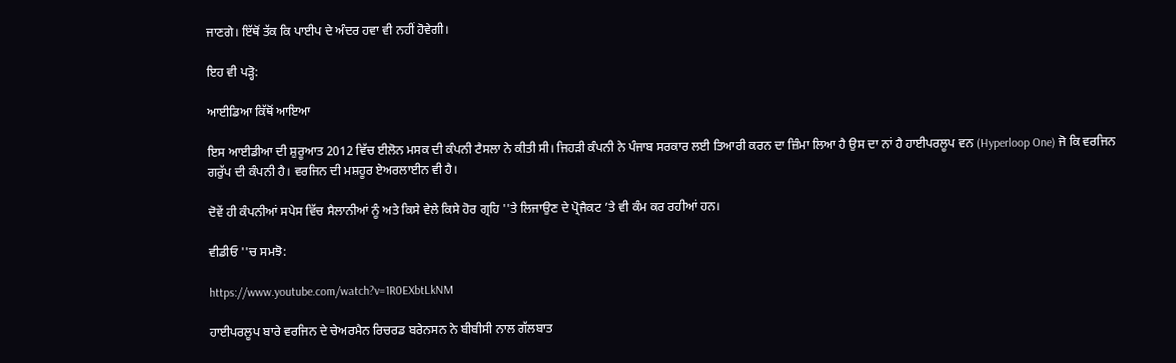ਜਾਣਗੇ। ਇੱਥੋਂ ਤੱਕ ਕਿ ਪਾਈਪ ਦੇ ਅੰਦਰ ਹਵਾ ਵੀ ਨਹੀਂ ਹੋਵੇਗੀ।

ਇਹ ਵੀ ਪੜ੍ਹੋ:

ਆਈਡਿਆ ਕਿੱਥੋਂ ਆਇਆ

ਇਸ ਆਈਡੀਆ ਦੀ ਸ਼ੁਰੂਆਤ 2012 ਵਿੱਚ ਈਲੋਨ ਮਸਕ ਦੀ ਕੰਪਨੀ ਟੈਸਲਾ ਨੇ ਕੀਤੀ ਸੀ। ਜਿਹੜੀ ਕੰਪਨੀ ਨੇ ਪੰਜਾਬ ਸਰਕਾਰ ਲਈ ਤਿਆਰੀ ਕਰਨ ਦਾ ਜ਼ਿੰਮਾ ਲਿਆ ਹੈ ਉਸ ਦਾ ਨਾਂ ਹੈ ਹਾਈਪਰਲੂਪ ਵਨ (Hyperloop One) ਜੋ ਕਿ ਵਰਜਿਨ ਗਰੁੱਪ ਦੀ ਕੰਪਨੀ ਹੈ। ਵਰਜਿਨ ਦੀ ਮਸ਼ਹੂਰ ਏਅਰਲਾਈਨ ਵੀ ਹੈ।

ਦੋਵੇਂ ਹੀ ਕੰਪਨੀਆਂ ਸਪੇਸ ਵਿੱਚ ਸੈਲਾਨੀਆਂ ਨੂੰ ਅਤੇ ਕਿਸੇ ਵੇਲੇ ਕਿਸੇ ਹੋਰ ਗ੍ਰਹਿ ''ਤੇ ਲਿਜਾਉਣ ਦੇ ਪ੍ਰੋਜੈਕਟ ’ਤੇ ਵੀ ਕੰਮ ਕਰ ਰਹੀਆਂ ਹਨ।

ਵੀਡੀਓ ''ਚ ਸਮਝੋ:

https://www.youtube.com/watch?v=1R0EXbtLkNM

ਹਾਈਪਰਲੂਪ ਬਾਰੇ ਵਰਜਿਨ ਦੇ ਚੇਅਰਮੈਨ ਰਿਚਰਡ ਬਰੇਨਸਨ ਨੇ ਬੀਬੀਸੀ ਨਾਲ ਗੱਲਬਾਤ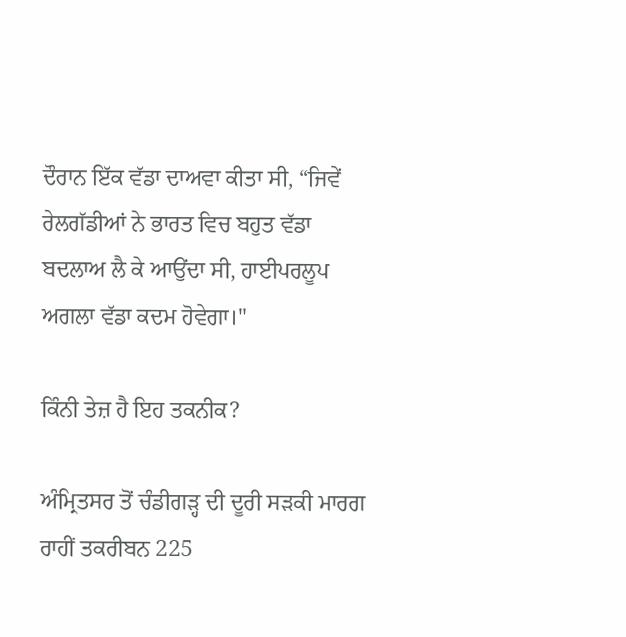ਦੌਰਾਨ ਇੱਕ ਵੱਡਾ ਦਾਅਵਾ ਕੀਤਾ ਸੀ, “ਜਿਵੇਂ ਰੇਲਗੱਡੀਆਂ ਨੇ ਭਾਰਤ ਵਿਚ ਬਹੁਤ ਵੱਡਾ ਬਦਲਾਅ ਲੈ ਕੇ ਆਉਂਦਾ ਸੀ, ਹਾਈਪਰਲੂਪ ਅਗਲਾ ਵੱਡਾ ਕਦਮ ਹੋਵੇਗਾ।"

ਕਿੰਨੀ ਤੇਜ਼ ਹੈ ਇਹ ਤਕਨੀਕ?

ਅੰਮ੍ਰਿਤਸਰ ਤੋਂ ਚੰਡੀਗੜ੍ਹ ਦੀ ਦੂਰੀ ਸੜਕੀ ਮਾਰਗ ਰਾਹੀਂ ਤਕਰੀਬਨ 225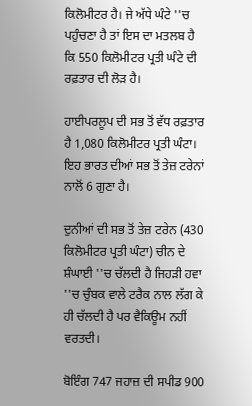ਕਿਲੋਮੀਟਰ ਹੈ। ਜੇ ਅੱਧੇ ਘੰਟੇ ''ਚ ਪਹੁੰਚਣਾ ਹੈ ਤਾਂ ਇਸ ਦਾ ਮਤਲਬ ਹੈ ਕਿ 550 ਕਿਲੋਮੀਟਰ ਪ੍ਰਤੀ ਘੰਟੇ ਦੀ ਰਫ਼ਤਾਰ ਦੀ ਲੋੜ ਹੈ।

ਹਾਈਪਰਲੂਪ ਦੀ ਸਭ ਤੋਂ ਵੱਧ ਰਫ਼ਤਾਰ ਹੈ 1,080 ਕਿਲੋਮੀਟਰ ਪ੍ਰਤੀ ਘੰਟਾ। ਇਹ ਭਾਰਤ ਦੀਆਂ ਸਭ ਤੋਂ ਤੇਜ਼ ਟਰੇਨਾਂ ਨਾਲੋਂ 6 ਗੁਣਾ ਹੈ।

ਦੁਨੀਆਂ ਦੀ ਸਭ ਤੋਂ ਤੇਜ਼ ਟਰੇਨ (430 ਕਿਲੋਮੀਟਰ ਪ੍ਰਤੀ ਘੰਟਾ) ਚੀਨ ਦੇ ਸ਼ੰਘਾਈ ''ਚ ਚੱਲਦੀ ਹੈ ਜਿਹੜੀ ਹਵਾ ''ਚ ਚੁੰਬਕ ਵਾਲੇ ਟਰੈਕ ਨਾਲ ਲੱਗ ਕੇ ਹੀ ਚੱਲਦੀ ਹੈ ਪਰ ਵੈਕਿਊਮ ਨਹੀਂ ਵਰਤਦੀ।

ਬੋਇੰਗ 747 ਜਹਾਜ਼ ਦੀ ਸਪੀਡ 900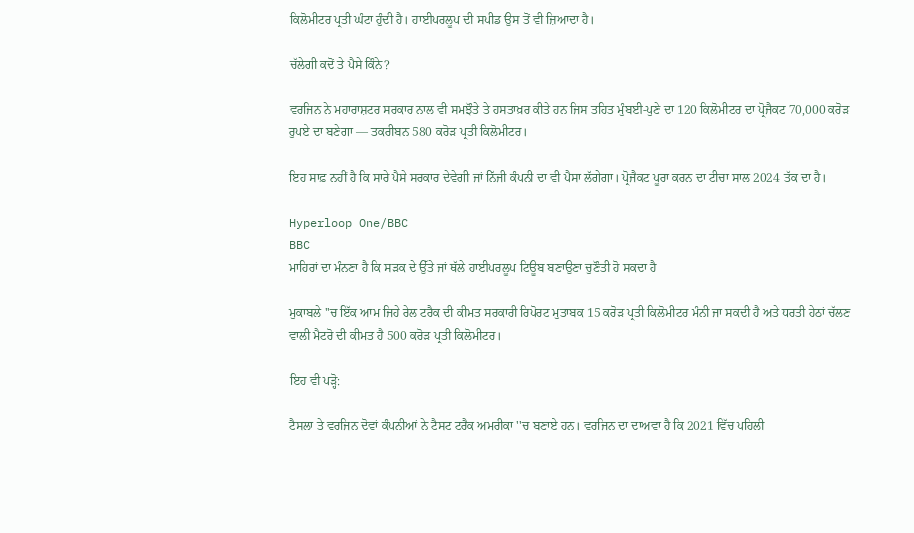ਕਿਲੋਮੀਟਰ ਪ੍ਰਤੀ ਘੰਟਾ ਹੁੰਦੀ ਹੈ। ਹਾਈਪਰਲੂਪ ਦੀ ਸਪੀਡ ਉਸ ਤੋਂ ਵੀ ਜ਼ਿਆਦਾ ਹੈ।

ਚੱਲੇਗੀ ਕਦੋਂ ਤੇ ਪੈਸੇ ਕਿੰਨੇ?

ਵਰਜਿਨ ਨੇ ਮਹਾਰਾਸ਼ਟਰ ਸਰਕਾਰ ਨਾਲ ਵੀ ਸਮਝੌਤੇ ਤੇ ਹਸਤਾਖ਼ਰ ਕੀਤੇ ਹਨ ਜਿਸ ਤਹਿਤ ਮੁੰਬਈ-ਪੁਣੇ ਦਾ 120 ਕਿਲੋਮੀਟਰ ਦਾ ਪ੍ਰੋਜੈਕਟ 70,000 ਕਰੋੜ ਰੁਪਏ ਦਾ ਬਣੇਗਾ — ਤਕਰੀਬਨ 580 ਕਰੋੜ ਪ੍ਰਤੀ ਕਿਲੋਮੀਟਰ।

ਇਹ ਸਾਫ਼ ਨਹੀਂ ਹੈ ਕਿ ਸਾਰੇ ਪੈਸੇ ਸਰਕਾਰ ਦੇਵੇਗੀ ਜਾਂ ਨਿੱਜੀ ਕੰਪਨੀ ਦਾ ਵੀ ਪੈਸਾ ਲੱਗੇਗਾ। ਪ੍ਰੋਜੈਕਟ ਪੂਰਾ ਕਰਨ ਦਾ ਟੀਚਾ ਸਾਲ 2024 ਤੱਕ ਦਾ ਹੈ।

Hyperloop One/BBC
BBC
ਮਾਹਿਰਾਂ ਦਾ ਮੰਨਣਾ ਹੈ ਕਿ ਸੜਕ ਦੇ ਉੱਤੇ ਜਾਂ ਥੱਲੇ ਹਾਈਪਰਲੂਪ ਟਿਊਬ ਬਣਾਉਣਾ ਚੁਣੌਤੀ ਹੋ ਸਕਦਾ ਹੈ

ਮੁਕਾਬਲੇ ''ਚ ਇੱਕ ਆਮ ਜਿਹੇ ਰੇਲ ਟਰੈਕ ਦੀ ਕੀਮਤ ਸਰਕਾਰੀ ਰਿਪੋਰਟ ਮੁਤਾਬਕ 15 ਕਰੋੜ ਪ੍ਰਤੀ ਕਿਲੋਮੀਟਰ ਮੰਨੀ ਜਾ ਸਕਦੀ ਹੈ ਅਤੇ ਧਰਤੀ ਹੇਠਾਂ ਚੱਲਣ ਵਾਲੀ ਮੈਟਰੋ ਦੀ ਕੀਮਤ ਹੈ 500 ਕਰੋੜ ਪ੍ਰਤੀ ਕਿਲੋਮੀਟਰ।

ਇਹ ਵੀ ਪੜ੍ਹੋ:

ਟੈਸਲਾ ਤੇ ਵਰਜਿਨ ਦੋਵਾਂ ਕੰਪਨੀਆਂ ਨੇ ਟੈਸਟ ਟਰੈਕ ਅਮਰੀਕਾ ''ਚ ਬਣਾਏ ਹਨ। ਵਰਜਿਨ ਦਾ ਦਾਅਵਾ ਹੈ ਕਿ 2021 ਵਿੱਚ ਪਹਿਲੀ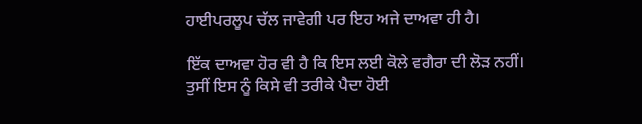ਹਾਈਪਰਲੂਪ ਚੱਲ ਜਾਵੇਗੀ ਪਰ ਇਹ ਅਜੇ ਦਾਅਵਾ ਹੀ ਹੈ।

ਇੱਕ ਦਾਅਵਾ ਹੋਰ ਵੀ ਹੈ ਕਿ ਇਸ ਲਈ ਕੋਲੇ ਵਗੈਰਾ ਦੀ ਲੋੜ ਨਹੀਂ। ਤੁਸੀਂ ਇਸ ਨੂੰ ਕਿਸੇ ਵੀ ਤਰੀਕੇ ਪੈਦਾ ਹੋਈ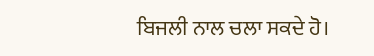ਬਿਜਲੀ ਨਾਲ ਚਲਾ ਸਕਦੇ ਹੋ।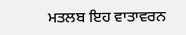ਮਤਲਬ ਇਹ ਵਾਤਾਵਰਨ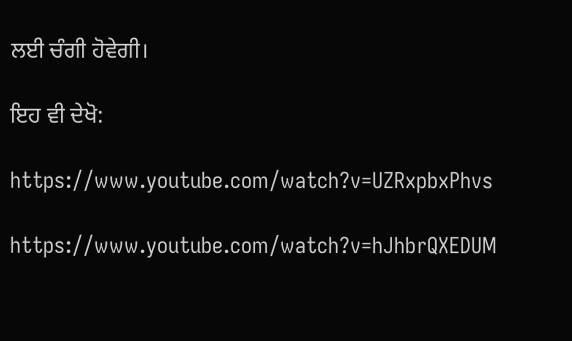ਲਈ ਚੰਗੀ ਹੋਵੇਗੀ।

ਇਹ ਵੀ ਦੇਖੋ:

https://www.youtube.com/watch?v=UZRxpbxPhvs

https://www.youtube.com/watch?v=hJhbrQXEDUM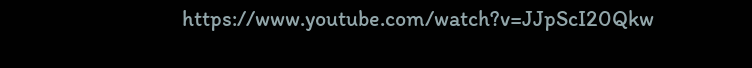https://www.youtube.com/watch?v=JJpScI20Qkw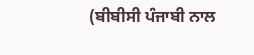(ਬੀਬੀਸੀ ਪੰਜਾਬੀ ਨਾਲ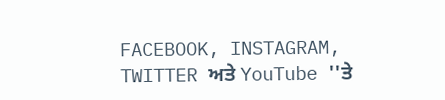FACEBOOK, INSTAGRAM, TWITTER ਅਤੇ YouTube ''ਤੇ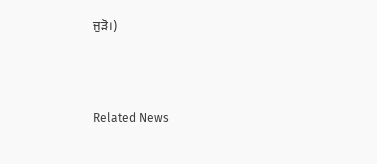ਜੁੜੋ।)



Related News